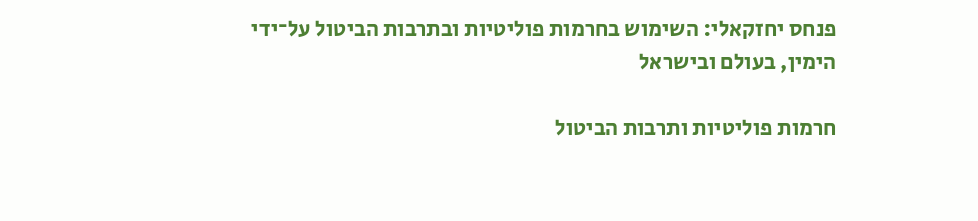פנחס יחזקאלי: השימוש בחרמות פוליטיות ובתרבות הביטול על־ידי הימין, בעולם ובישראל

חרמות פוליטיות ותרבות הביטול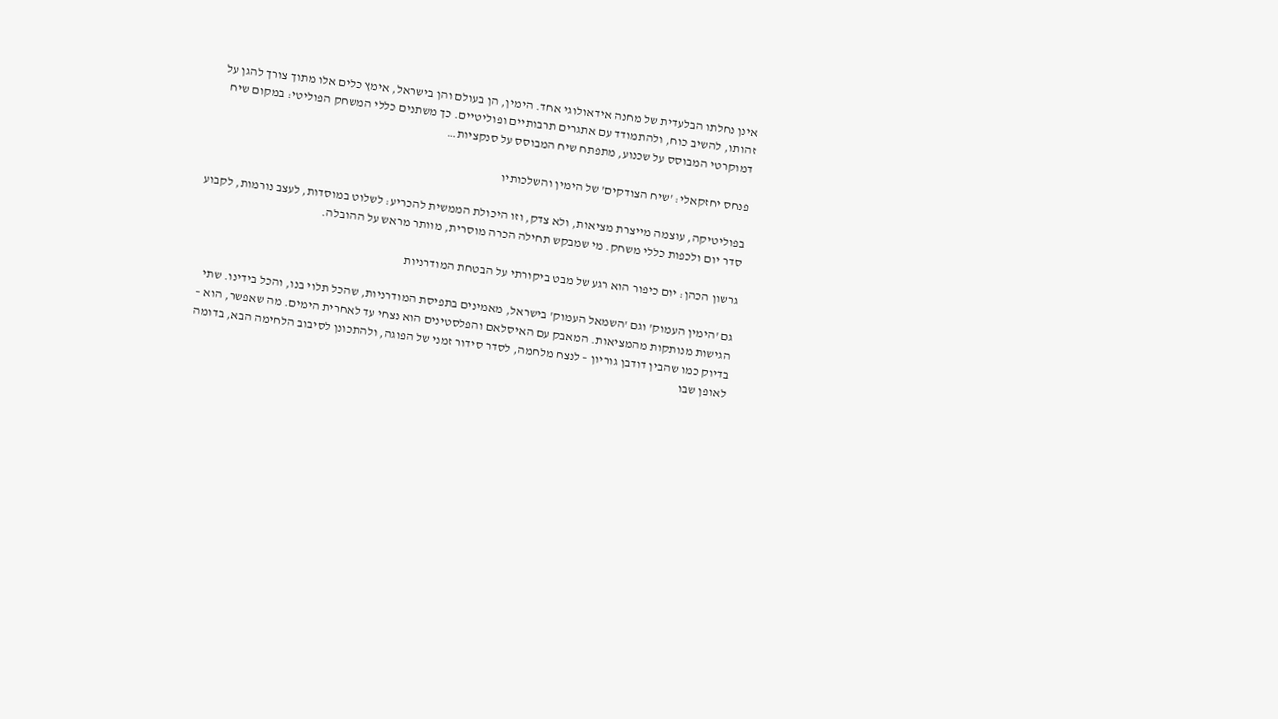אינן נחלתו הבלעדית של מחנה אידאולוגי אחד. הימין, הן בעולם והן בישראל, אימץ כלים אלו מתוך צורך להגן על זהותו, להשיב כוח, ולהתמודד עם אתגרים תרבותיים ופוליטיים. כך משתנים כללי המשחק הפוליטי: במקום שיח דמוקרטי המבוסס על שכנוע, מתפתח שיח המבוסס על סנקציות…

פנחס יחזקאלי: 'שיח הצודקים' של הימין והשלכותיו

בפוליטיקה, עוצמה מייצרת מציאות, ולא צדק, וזו היכולת הממשית להכריע: לשלוט במוסדות, לעצב נורמות, לקבוע סדר יום ולכפות כללי משחק. מי שמבקש תחילה הכרה מוסרית, מוותר מראש על ההובלה.

גרשון הכהן: יום כיפור הוא רגע של מבט ביקורתי על הבטחת המודרניות

גם 'הימין העמוק' וגם 'השמאל העמוק' בישראל, מאמינים בתפיסת המודרניות, שהכל תלוי בנו, והכל בידינו. שתי הגישות מנותקות מהמציאות. המאבק עם האיסלאם והפלסטינים הוא נצחי עד לאחרית הימים. מה שאפשר, הוא – בדיוק כמו שהבין דודבן גוריון – לנצח מלחמה, לסדר סידור זמני של הפוגה, ולהתכונן לסיבוב הלחימה הבא, בדומה לאופן שבו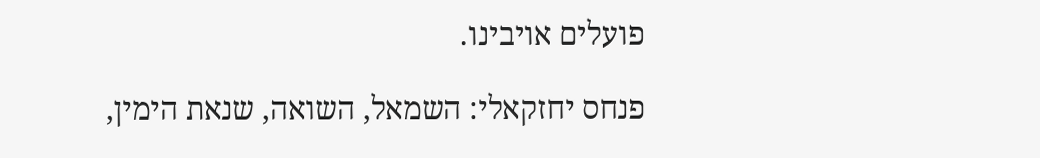פועלים אויבינו.

פנחס יחזקאלי: השמאל, השואה, שנאת הימין,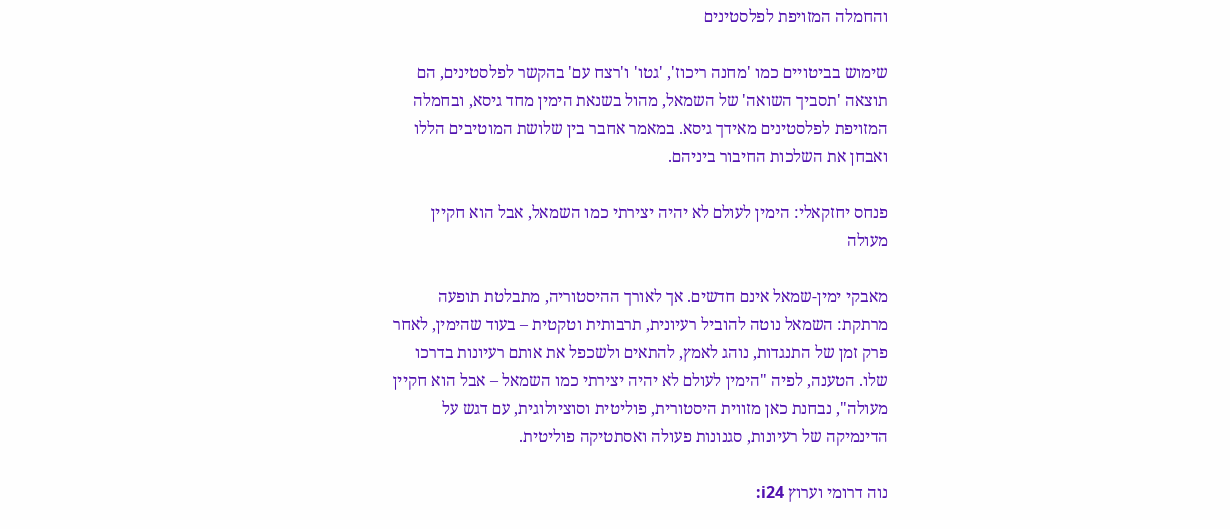והחמלה המזויפת לפלסטינים

שימוש בביטויים כמו 'מחנה ריכוז', 'גטו' ו'רצח עם' בהקשר לפלסטינים, הם תוצאה 'תסביך השואה' של השמאל, מהול בשנאת הימין מחד גיסא, ובחמלה המזויפת לפלסטינים מאידך גיסא. במאמר אחבר בין שלושת המוטיבים הללו ואבחן את השלכות החיבור ביניהם.

פנחס יחזקאלי: הימין לעולם לא יהיה יצירתי כמו השמאל, אבל הוא חקיין מעולה

מאבקי ימין-שמאל אינם חדשים. אך לאורך ההיסטוריה, מתבלטת תופעה מרתקת: השמאל נוטה להוביל רעיונית, תרבותית וטקטית – בעוד שהימין, לאחר פרק זמן של התנגדות, נוהג לאמץ, להתאים ולשכפל את אותם רעיונות בדרכו שלו. הטענה, לפיה "הימין לעולם לא יהיה יצירתי כמו השמאל – אבל הוא חקיין מעולה", נבחנת כאן מזווית היסטורית, פוליטית וסוציולוגית, עם דגש על הדינמיקה של רעיונות, סגנונות פעולה ואסתטיקה פוליטית.

נוה דרומי וערוץ i24: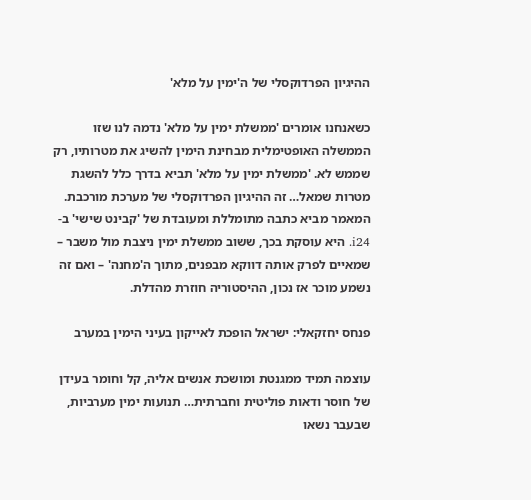ההיגיון הפרדוקסלי של ה'ימין על מלא'

כשאנחנו אומרים 'ממשלת ימין על מלא' נדמה לנו שזו הממשלה האופטימלית מבחינת הימין להשיג את מטרותיו, רק שממש לא. 'ממשלת ימין על מלא' תביא בדרך כלל להשגת מטרות שמאל… זה ההיגיון הפרדוקסלי של מערכת מורכבת. המאמר מביא כתבה מתומללת ומעובדת של 'קבינט שישי' ב- i24. היא עוסקת בכך, ששוב ממשלת ימין ניצבת מול משבר – שמאיים לפרק אותה דווקא מבפנים, מתוך ה'מחנה' – ואם זה נשמע מוכר אז נכון, ההיסטוריה חוזרת מהדלת.

פנחס יחזקאלי: ישראל הופכת לאייקון בעיני הימין במערב

עוצמה תמיד ממגנטת ומושכת אנשים אליה, קל וחומר בעידן של חוסר ודאות פוליטית וחברתית… תנועות ימין מערביות, שבעבר נשאו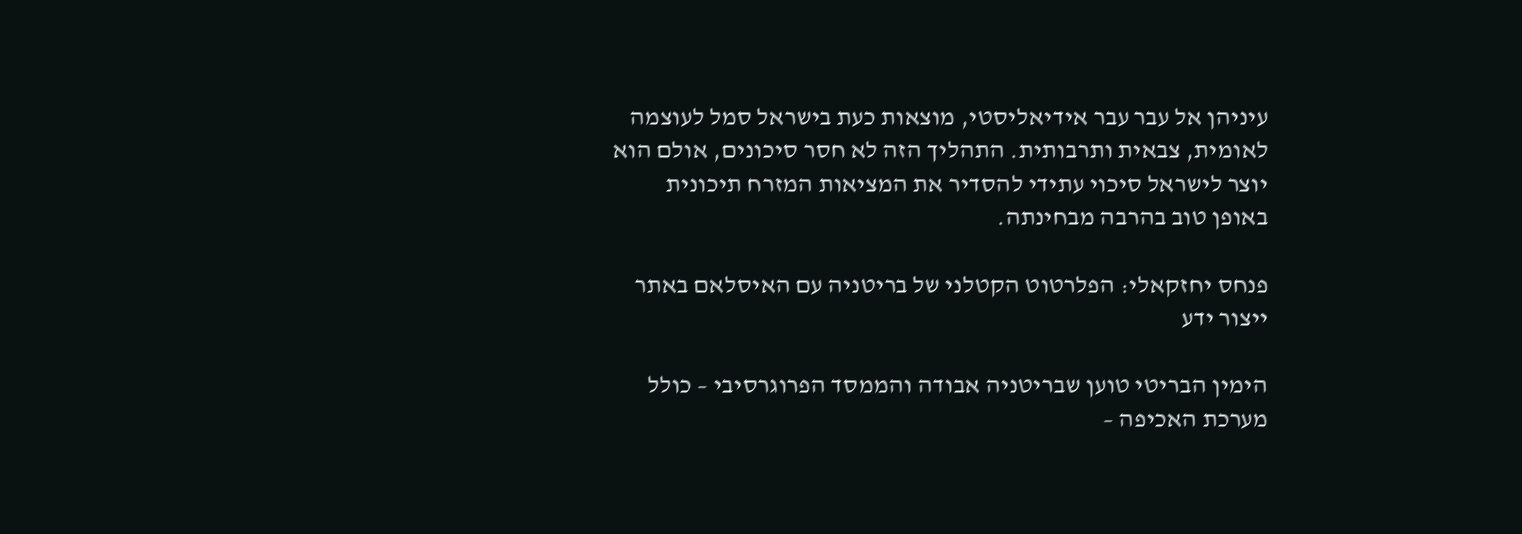עיניהן אל עבר עבר אידיאליסטי, מוצאות כעת בישראל סמל לעוצמה לאומית, צבאית ותרבותית. התהליך הזה לא חסר סיכונים, אולם הוא יוצר לישראל סיכוי עתידי להסדיר את המציאות המזרח תיכונית באופן טוב בהרבה מבחינתה.

פנחס יחזקאלי: הפלרטוט הקטלני של בריטניה עם האיסלאם באתר ייצור ידע

הימין הבריטי טוען שבריטניה אבודה והממסד הפרוגרסיבי – כולל מערכת האכיפה –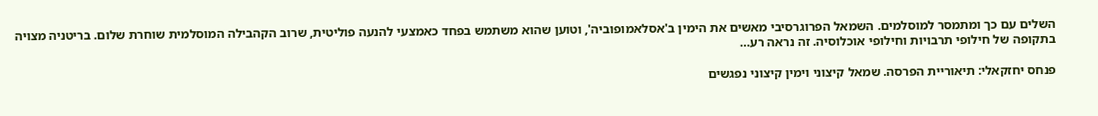השלים עם כך ומתמסר למוסלמים. השמאל הפרוגרסיבי מאשים את הימין ב'אסלאמופוביה', וטוען שהוא משתמש בפחד כאמצעי להנעה פוליטית, שרוב הקהבילה המוסלמית שוחרת שלום. בריטניה מצויה בתקופה של חילופי תרבויות וחילופי אוכלוסיה. זה נראה רע…

פנחס יחזקאלי: תיאוריית הפרסה. שמאל קיצוני וימין קיצוני נפגשים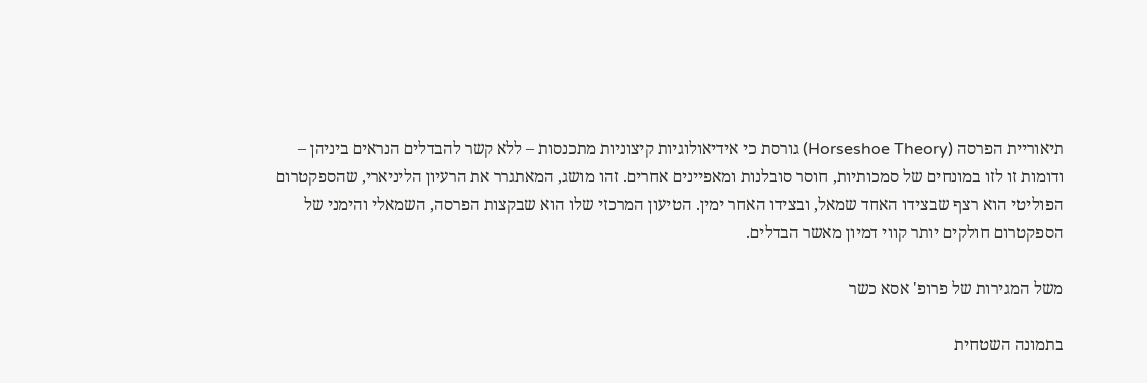תיאוריית הפרסה (Horseshoe Theory) גורסת כי אידיאולוגיות קיצוניות מתכנסות – ללא קשר להבדלים הנראים ביניהן – ודומות זו לזו במונחים של סמכותיות, חוסר סובלנות ומאפיינים אחרים. זהו מושג, המאתגרר את הרעיון הליניארי, שהספקטרום הפוליטי הוא רצף שבצידו האחד שמאל, ובצידו האחר ימין. הטיעון המרכזי שלו הוא שבקצות הפרסה, השמאלי והימני של הספקטרום חולקים יותר קווי דמיון מאשר הבדלים.

משל המגירות של פרופ' אסא כשר

בתמונה השטחית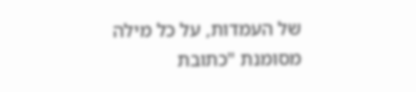של העמדות, על כל מילה מסומנת "כתובת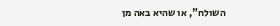השולח", או שהיא באה מן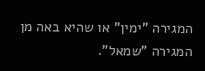המגירה "ימין" או שהיא באה מן המגירה "שמאל".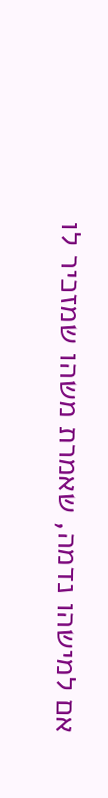אם למישהו נדמה, שאמרת משהו שמזכיר לו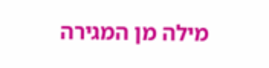מילה מן המגירה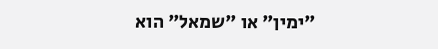"ימין" או "שמאל" הוא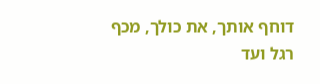דוחף אותך, את כולך, מכף רגל ועד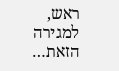ראש, למגירה הזאת…